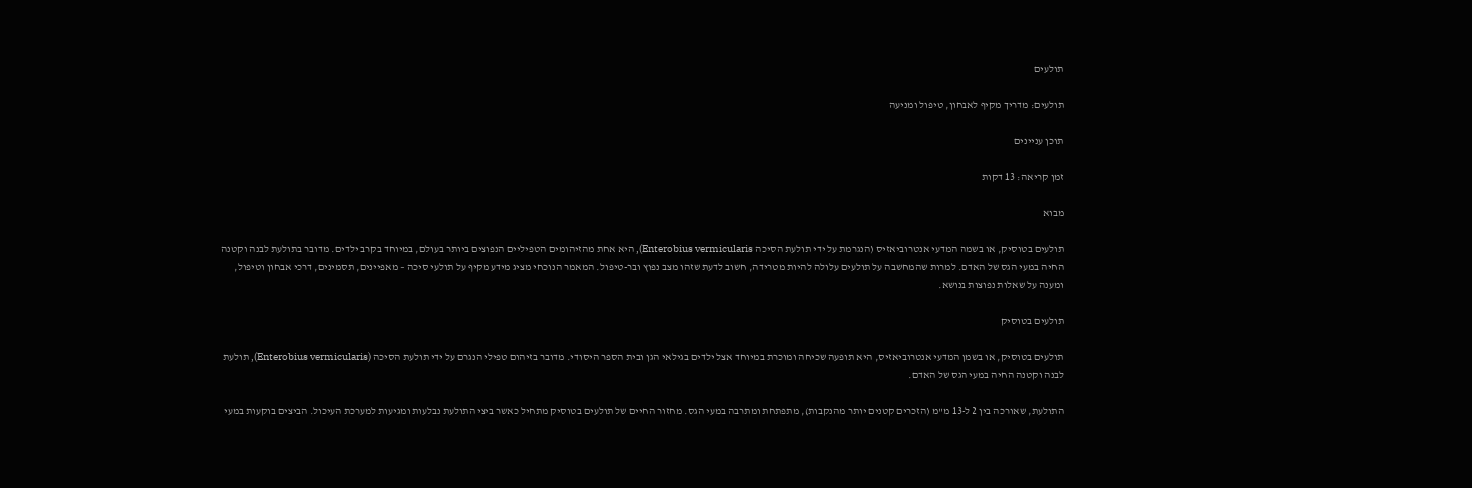תולעים

תולעים: מדריך מקיף לאבחון, טיפול ומניעה

תוכן עניינים

זמן קריאה: 13 דקות

מבוא

תולעים בטוסיק, או בשמה המדעי אנטרוביאזיס (הנגרמת על ידי תולעת הסיכה Enterobius vermicularis), היא אחת מהזיהומים הטפיליים הנפוצים ביותר בעולם, במיוחד בקרב ילדים. מדובר בתולעת לבנה וקטנה החיה במעי הגס של האדם. למרות שהמחשבה על תולעים עלולה להיות מטרידה, חשוב לדעת שזהו מצב נפוץ ובר-טיפול. המאמר הנוכחי מציג מידע מקיף על תולעי סיכה – מאפיינים, תסמינים, דרכי אבחון וטיפול, ומענה על שאלות נפוצות בנושא.

תולעים בטוסיק

תולעים בטוסיק, או בשמן המדעי אנטרוביאזיס, היא תופעה שכיחה ומוכרת במיוחד אצל ילדים בגילאי הגן ובית הספר היסודי. מדובר בזיהום טפילי הנגרם על ידי תולעת הסיכה (Enterobius vermicularis), תולעת לבנה וקטנה החיה במעי הגס של האדם.

התולעת, שאורכה בין 2 ל-13 מ"מ (הזכרים קטנים יותר מהנקבות), מתפתחת ומתרבה במעי הגס. מחזור החיים של תולעים בטוסיק מתחיל כאשר ביצי התולעת נבלעות ומגיעות למערכת העיכול. הביצים בוקעות במעי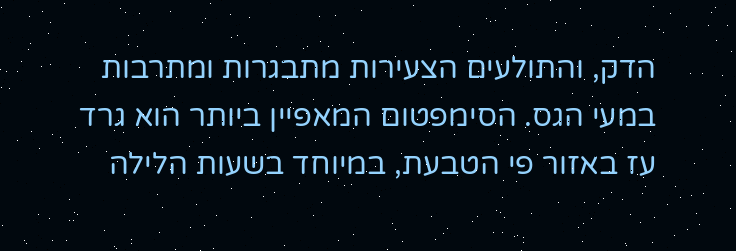הדק, והתולעים הצעירות מתבגרות ומתרבות במעי הגס. הסימפטום המאפיין ביותר הוא גרד עז באזור פי הטבעת, במיוחד בשעות הלילה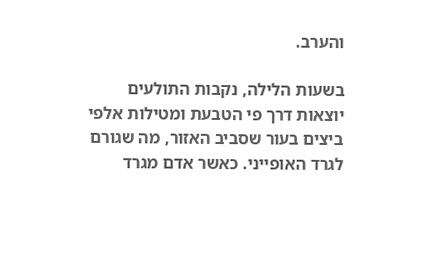והערב.

בשעות הלילה, נקבות התולעים יוצאות דרך פי הטבעת ומטילות אלפי ביצים בעור שסביב האזור, מה שגורם לגרד האופייני. כאשר אדם מגרד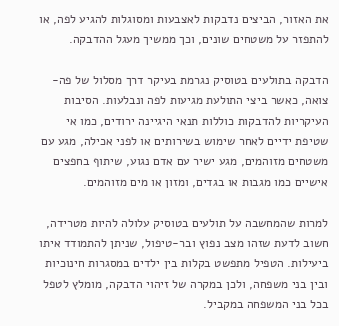את האזור, הביצים נדבקות לאצבעות ומסוגלות להגיע לפה, או להתפזר על משטחים שונים, וכך ממשיך מעגל ההדבקה.

הדבקה בתולעים בטוסיק נגרמת בעיקר דרך מסלול של פה-צואה, כאשר ביצי התולעת מגיעות לפה ונבלעות. הסיבות העיקריות להדבקות כוללות תנאי היגיינה ירודים, כמו אי שטיפת ידיים לאחר שימוש בשירותים או לפני אכילה, מגע עם משטחים מזוהמים, מגע ישיר עם אדם נגוע, שיתוף בחפצים אישיים כמו מגבות או בגדים, ומזון או מים מזוהמים.

למרות שהמחשבה על תולעים בטוסיק עלולה להיות מטרידה, חשוב לדעת שזהו מצב נפוץ ובר-טיפול, שניתן להתמודד איתו ביעילות. הטפיל מתפשט בקלות בין ילדים במסגרות חינוכיות ובין בני משפחה, ולכן במקרה של זיהוי הדבקה, מומלץ לטפל בכל בני המשפחה במקביל.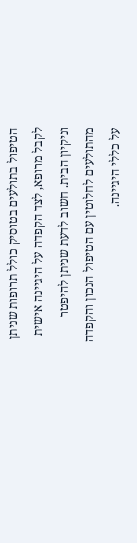הטיפול בתולעים בטוסיק כולל תרופות שניתן לקבל מרופא, לצד הקפדה על היגיינה אישית וניקיון הבית. חשוב לדעת שניתן להיפטר מהתולעים לחלוטין עם הטיפול הנכון והקפדה על כללי היגיינה.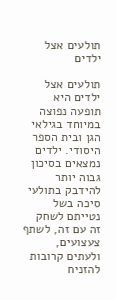תולעים אצל ילדים

תולעים אצל ילדים היא תופעה נפוצה במיוחד בגילאי הגן ובית הספר היסודי. ילדים נמצאים בסיכון גבוה יותר להידבק בתולעי סיכה בשל נטייתם לשחק זה עם זה, לשתף צעצועים, ולעתים קרובות להזניח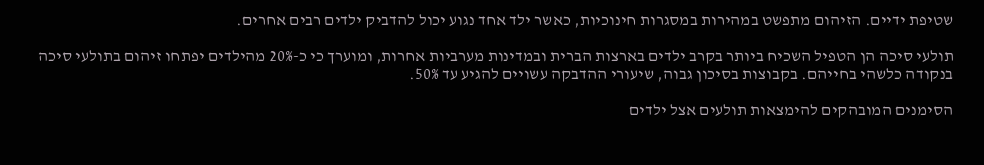שטיפת ידיים. הזיהום מתפשט במהירות במסגרות חינוכיות, כאשר ילד אחד נגוע יכול להדביק ילדים רבים אחרים.

תולעי סיכה הן הטפיל השכיח ביותר בקרב ילדים בארצות הברית ובמדינות מערביות אחרות, ומוערך כי כ-20% מהילדים יפתחו זיהום בתולעי סיכה בנקודה כלשהי בחייהם. בקבוצות בסיכון גבוה, שיעורי ההדבקה עשויים להגיע עד 50%.

הסימנים המובהקים להימצאות תולעים אצל ילדים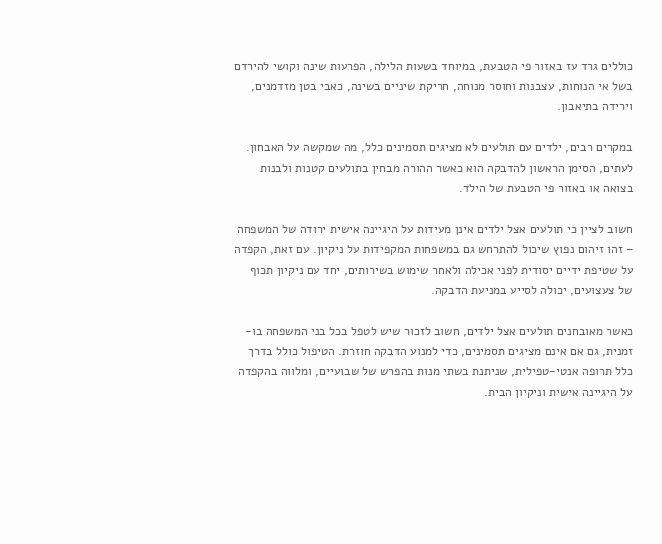כוללים גרד עז באזור פי הטבעת, במיוחד בשעות הלילה, הפרעות שינה וקושי להירדם בשל אי הנוחות, עצבנות וחוסר מנוחה, חריקת שיניים בשינה, כאבי בטן מזדמנים, וירידה בתיאבון.

במקרים רבים, ילדים עם תולעים לא מציגים תסמינים כלל, מה שמקשה על האבחון. לעתים, הסימן הראשון להדבקה הוא כאשר ההורה מבחין בתולעים קטנות ולבנות בצואה או באזור פי הטבעת של הילד.

חשוב לציין כי תולעים אצל ילדים אינן מעידות על היגיינה אישית ירודה של המשפחה – זהו זיהום נפוץ שיכול להתרחש גם במשפחות המקפידות על ניקיון. עם זאת, הקפדה על שטיפת ידיים יסודית לפני אכילה ולאחר שימוש בשירותים, יחד עם ניקיון תכוף של צעצועים, יכולה לסייע במניעת הדבקה.

כאשר מאובחנים תולעים אצל ילדים, חשוב לזכור שיש לטפל בכל בני המשפחה בו-זמנית, גם אם אינם מציגים תסמינים, כדי למנוע הדבקה חוזרת. הטיפול כולל בדרך כלל תרופה אנטי-טפילית, שניתנת בשתי מנות בהפרש של שבועיים, ומלווה בהקפדה על היגיינה אישית וניקיון הבית.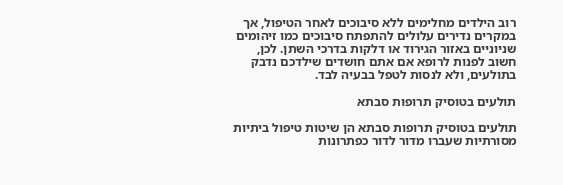רוב הילדים מחלימים ללא סיבוכים לאחר הטיפול, אך במקרים נדירים עלולים להתפתח סיבוכים כמו זיהומים שניוניים באזור הגירוד או דלקות בדרכי השתן. לכן, חשוב לפנות לרופא אם אתם חושדים שילדכם נדבק בתולעים, ולא לנסות לטפל בבעיה לבד.

תולעים בטוסיק תרופות סבתא

תולעים בטוסיק תרופות סבתא הן שיטות טיפול ביתיות מסורתיות שעברו מדור לדור כפתרונות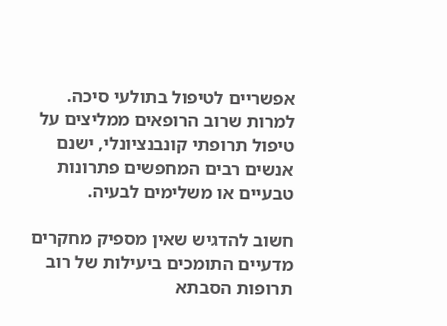אפשריים לטיפול בתולעי סיכה. למרות שרוב הרופאים ממליצים על טיפול תרופתי קונבנציונלי, ישנם אנשים רבים המחפשים פתרונות טבעיים או משלימים לבעיה.

חשוב להדגיש שאין מספיק מחקרים מדעיים התומכים ביעילות של רוב תרופות הסבתא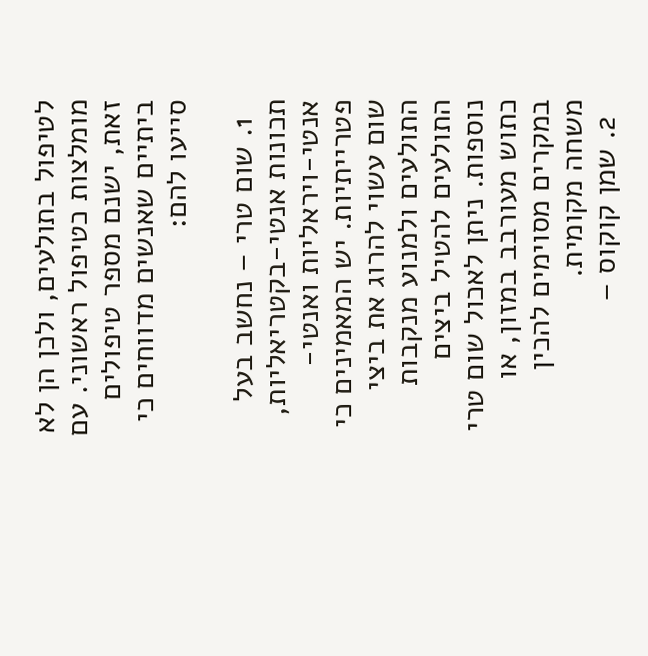לטיפול בתולעים, ולכן הן לא מומלצות כטיפול ראשוני. עם זאת, ישנם מספר טיפולים ביתיים שאנשים מדווחים כי סייעו להם:

  1. שום טרי – נחשב בעל תכונות אנטי-בקטריאליות, אנטי-ויראליות ואנטי-פטרייתיות. יש המאמינים כי שום עשוי להרוג את ביצי התולעים ולמנוע מנקבות התולעים להטיל ביצים נוספות. ניתן לאכול שום טרי כתוש מעורבב במזון, או במקרים מסוימים להכין משחה מקומית.
  2. שמן קוקוס –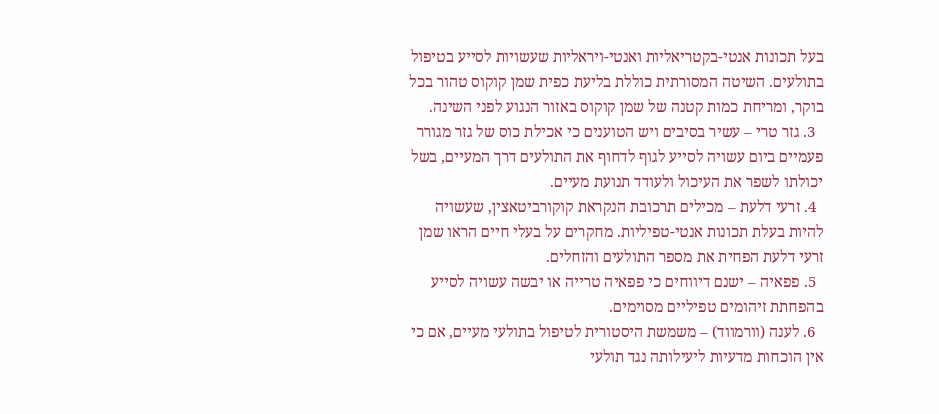בעל תכונות אנטי-בקטריאליות ואנטי-ויראליות שעשויות לסייע בטיפול בתולעים. השיטה המסורתית כוללת בליעת כפית שמן קוקוס טהור בכל בוקר, ומריחת כמות קטנה של שמן קוקוס באזור הנגוע לפני השינה.
  3. גזר טרי – עשיר בסיבים ויש הטוענים כי אכילת כוס של גזר מגורר פעמיים ביום עשויה לסייע לגוף לדחוף את התולעים דרך המעיים, בשל יכולתו לשפר את העיכול ולעודד תנועת מעיים.
  4. זרעי דלעת – מכילים תרכובת הנקראת קוקורביטאצין, שעשויה להיות בעלת תכונות אנטי-טפיליות. מחקרים על בעלי חיים הראו שמן זרעי דלעת הפחית את מספר התולעים והזחלים.
  5. פפאיה – ישנם דיווחים כי פפאיה טרייה או יבשה עשויה לסייע בהפחתת זיהומים טפיליים מסוימים.
  6. לענה (וורמווד) – משמשת היסטורית לטיפול בתולעי מעיים, אם כי אין הוכחות מדעיות ליעילותה נגד תולעי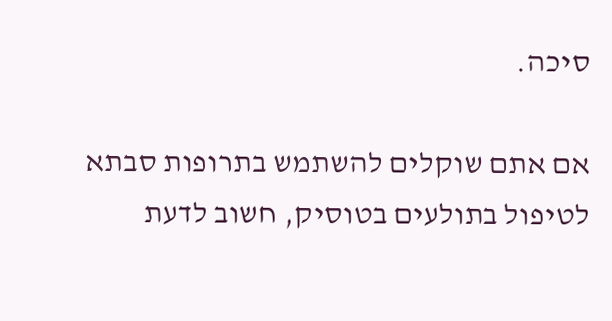סיכה.

אם אתם שוקלים להשתמש בתרופות סבתא לטיפול בתולעים בטוסיק, חשוב לדעת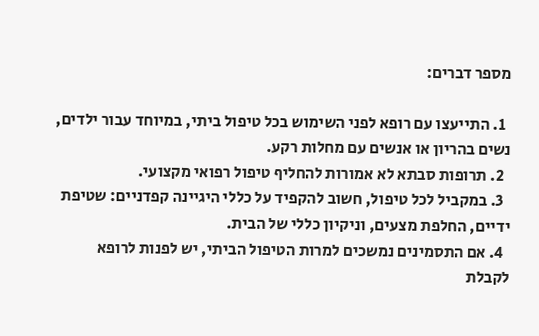מספר דברים:

  1. התייעצו עם רופא לפני השימוש בכל טיפול ביתי, במיוחד עבור ילדים, נשים בהריון או אנשים עם מחלות רקע.
  2. תרופות סבתא לא אמורות להחליף טיפול רפואי מקצועי.
  3. במקביל לכל טיפול, חשוב להקפיד על כללי היגיינה קפדניים: שטיפת ידיים, החלפת מצעים, וניקיון כללי של הבית.
  4. אם התסמינים נמשכים למרות הטיפול הביתי, יש לפנות לרופא לקבלת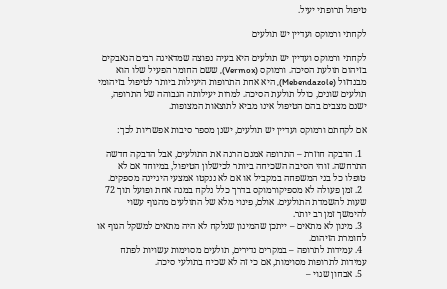טיפול תרופתי יעיל.

לקחתי ורמוקס ועדיין יש תולעים

לקחתי ורמוקס ועדיין יש תולעים היא בעיה נפוצה שמדאיגה רבים הנאבקים בזיהום תולעת הסיכה. ורמוקס (Vermox), ששם החומר הפעיל שלו הוא מבנדזול (Mebendazole), היא אחת התרופות היעילות ביותר לטיפול בזיהומי תולעים שונים, כולל תולעת הסיכה. למרות יעילותה הגבוהה של התרופה, ישנם מצבים בהם הטיפול אינו מביא לתוצאות המצופות.

אם לקחתם ורמוקס ועדיין יש תולעים, ישנן מספר סיבות אפשריות לכך:

  1. הדבקה חוזרת – התרופה אמנם הרגה את התולעים, אבל הדבקה חדשה התרחשה. זוהי הסיבה השכיחה ביותר לכישלון הטיפול, במיוחד אם לא טופלו כל בני המשפחה במקביל או אם לא ננקטו אמצעי היגיינה מספקים.
  2. זמן פעולה לא מספיקורמוקס בדרך כלל נלקח במנה אחת ופועל תוך 72 שעות להשמדת התולעים. אולם, פינוי מלא של התולעים מהגוף עשוי להימשך זמן רב יותר.
  3. מינון לא מתאים – ייתכן שהמינון שנלקח לא היה מתאים למשקל הגוף או לחומרת הזיהום.
  4. עמידות לתרופה – במקרים נדירים, תולעים מסוימות עשויות לפתח עמידות לתרופות מסוימות, אם כי זה לא שכיח בתולעי סיכה.
  5. אבחון שגוי –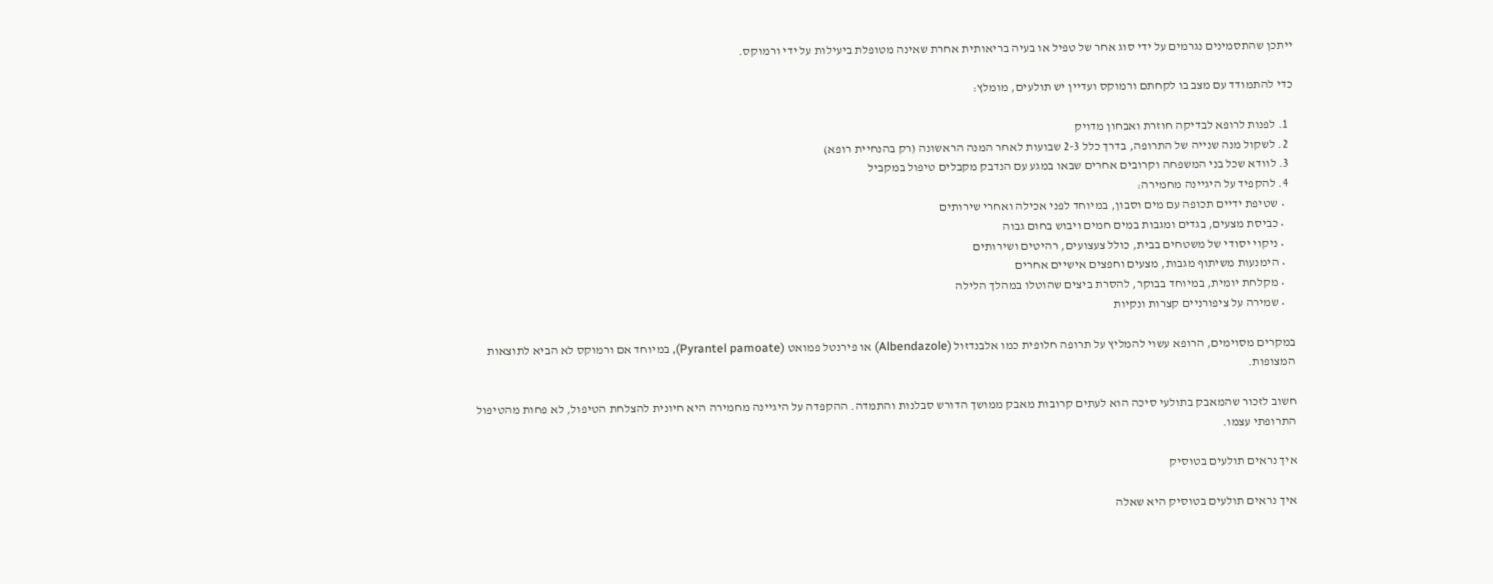ייתכן שהתסמינים נגרמים על ידי סוג אחר של טפיל או בעיה בריאותית אחרת שאינה מטופלת ביעילות על ידי ורמוקס.

כדי להתמודד עם מצב בו לקחתם ורמוקס ועדיין יש תולעים, מומלץ:

  1. לפנות לרופא לבדיקה חוזרת ואבחון מדויק
  2. לשקול מנה שנייה של התרופה, בדרך כלל 2-3 שבועות לאחר המנה הראשונה (רק בהנחיית רופא)
  3. לוודא שכל בני המשפחה וקרובים אחרים שבאו במגע עם הנדבק מקבלים טיפול במקביל
  4. להקפיד על היגיינה מחמירה:
    • שטיפת ידיים תכופה עם מים וסבון, במיוחד לפני אכילה ואחרי שירותים
    • כביסת מצעים, בגדים ומגבות במים חמים ויבוש בחום גבוה
    • ניקוי יסודי של משטחים בבית, כולל צעצועים, רהיטים ושירותים
    • הימנעות משיתוף מגבות, מצעים וחפצים אישיים אחרים
    • מקלחת יומית, במיוחד בבוקר, להסרת ביצים שהוטלו במהלך הלילה
    • שמירה על ציפורניים קצרות ונקיות

במקרים מסוימים, הרופא עשוי להמליץ על תרופה חלופית כמו אלבנדזול (Albendazole) או פירנטל פמואט (Pyrantel pamoate), במיוחד אם ורמוקס לא הביא לתוצאות המצופות.

חשוב לזכור שהמאבק בתולעי סיכה הוא לעתים קרובות מאבק ממושך הדורש סבלנות והתמדה. ההקפדה על היגיינה מחמירה היא חיונית להצלחת הטיפול, לא פחות מהטיפול התרופתי עצמו.

איך נראים תולעים בטוסיק

איך נראים תולעים בטוסיק היא שאלה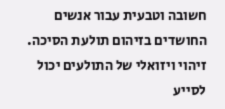חשובה וטבעית עבור אנשים החושדים בזיהום תולעת הסיכה. זיהוי ויזואלי של התולעים יכול לסייע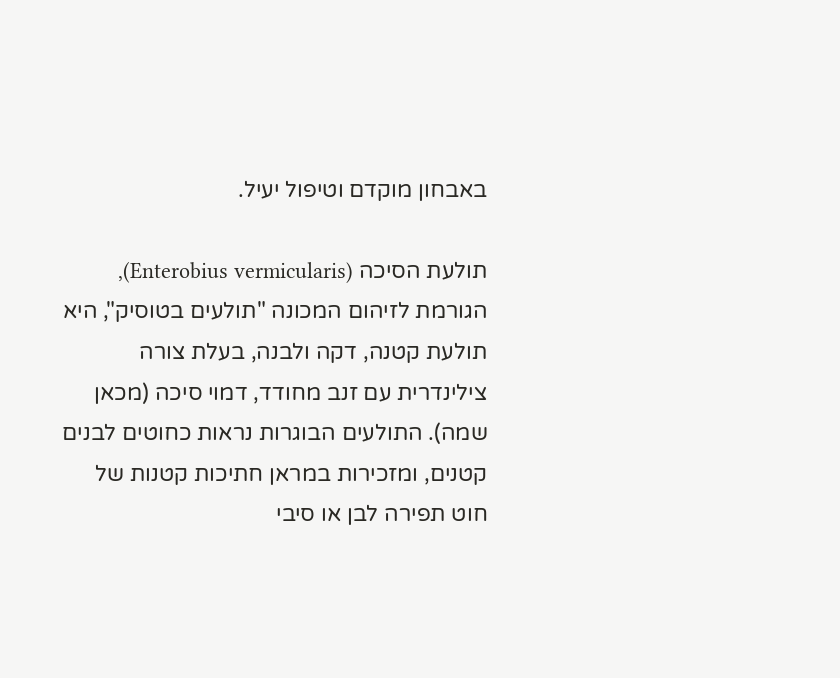באבחון מוקדם וטיפול יעיל.

תולעת הסיכה (Enterobius vermicularis), הגורמת לזיהום המכונה "תולעים בטוסיק", היא תולעת קטנה, דקה ולבנה, בעלת צורה צילינדרית עם זנב מחודד, דמוי סיכה (מכאן שמה). התולעים הבוגרות נראות כחוטים לבנים קטנים, ומזכירות במראן חתיכות קטנות של חוט תפירה לבן או סיבי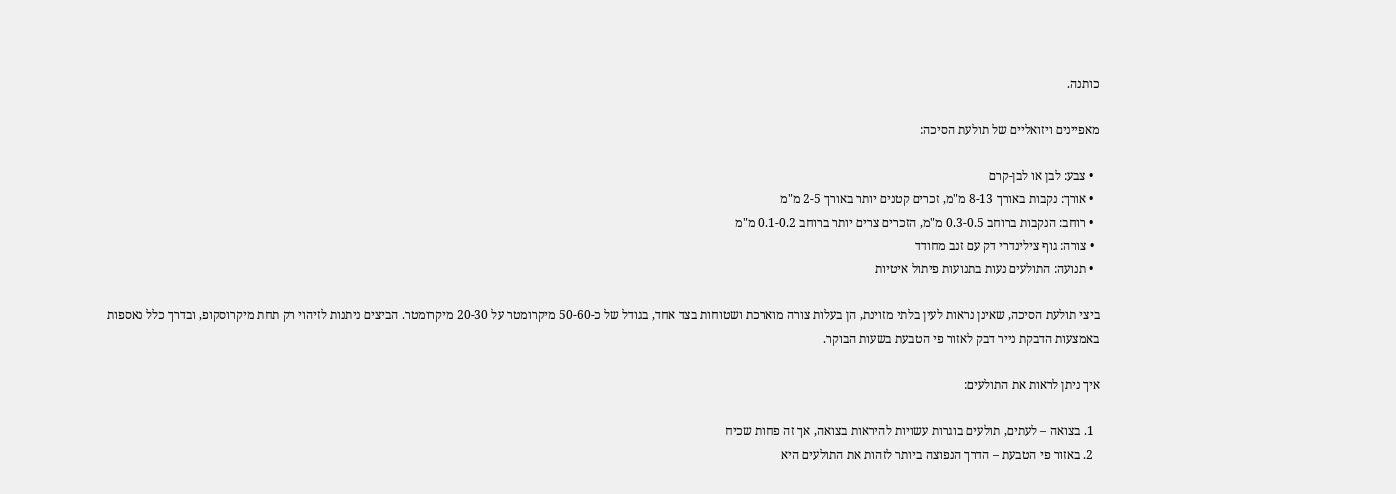כותנה.

מאפיינים ויזואליים של תולעת הסיכה:

  • צבע: לבן או לבן-קרם
  • אורך: נקבות באורך 8-13 מ"מ, זכרים קטנים יותר באורך 2-5 מ"מ
  • רוחב: הנקבות ברוחב 0.3-0.5 מ"מ, הזכרים צרים יותר ברוחב 0.1-0.2 מ"מ
  • צורה: גוף צילינדרי דק עם זנב מחודד
  • תנועה: התולעים נעות בתנועות פיתול איטיות

ביצי תולעת הסיכה, שאינן נראות לעין בלתי מזוינת, הן בעלות צורה מוארכת ושטוחות בצד אחד, בגודל של כ-50-60 מיקרומטר על 20-30 מיקרומטר. הביצים ניתנות לזיהוי רק תחת מיקרוסקופ, ובדרך כלל נאספות באמצעות הדבקת נייר דבק לאזור פי הטבעת בשעות הבוקר.

איך ניתן לראות את התולעים:

  1. בצואה – לעתים, תולעים בוגרות עשויות להיראות בצואה, אך זה פחות שכיח
  2. באזור פי הטבעת – הדרך הנפוצה ביותר לזהות את התולעים היא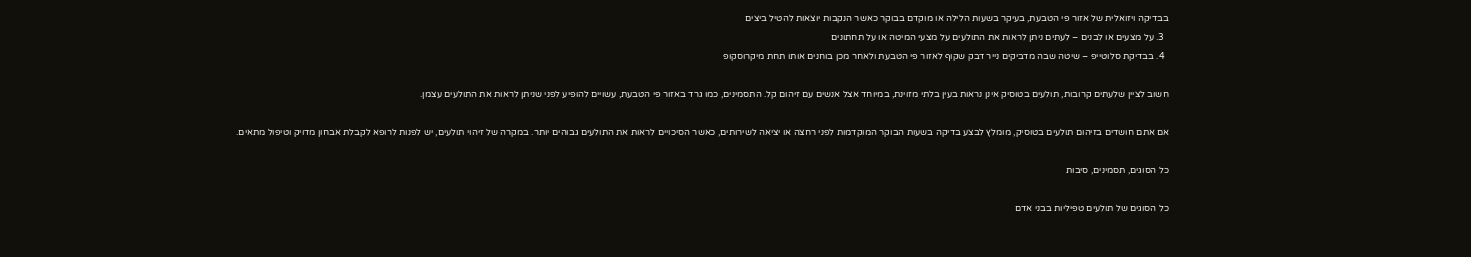בבדיקה ויזואלית של אזור פי הטבעת, בעיקר בשעות הלילה או מוקדם בבוקר כאשר הנקבות יוצאות להטיל ביצים
  3. על מצעים או לבנים – לעתים ניתן לראות את התולעים על מצעי המיטה או על תחתונים
  4. בבדיקת סלוטייפ – שיטה שבה מדביקים נייר דבק שקוף לאזור פי הטבעת ולאחר מכן בוחנים אותו תחת מיקרוסקופ

חשוב לציין שלעתים קרובות, תולעים בטוסיק אינן נראות בעין בלתי מזוינת, במיוחד אצל אנשים עם זיהום קל. התסמינים, כמו גרד באזור פי הטבעת, עשויים להופיע לפני שניתן לראות את התולעים עצמן.

אם אתם חושדים בזיהום תולעים בטוסיק, מומלץ לבצע בדיקה בשעות הבוקר המוקדמות לפני רחצה או יציאה לשירותים, כאשר הסיכויים לראות את התולעים גבוהים יותר. במקרה של זיהוי תולעים, יש לפנות לרופא לקבלת אבחון מדויק וטיפול מתאים.

כל הסוגים, תסמינים, סיבות

כל הסוגים של תולעים טפיליות בבני אדם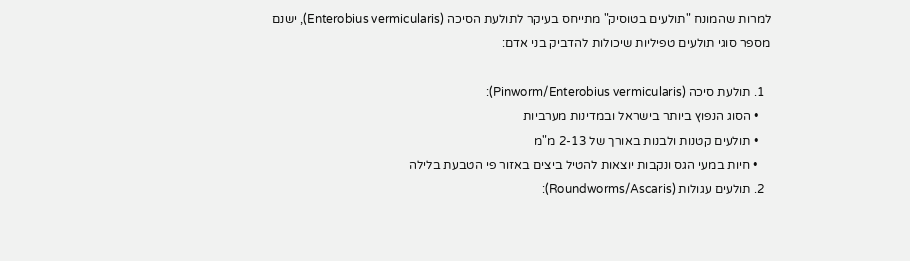למרות שהמונח "תולעים בטוסיק" מתייחס בעיקר לתולעת הסיכה (Enterobius vermicularis), ישנם מספר סוגי תולעים טפיליות שיכולות להדביק בני אדם:

  1. תולעת סיכה (Pinworm/Enterobius vermicularis):
    • הסוג הנפוץ ביותר בישראל ובמדינות מערביות
    • תולעים קטנות ולבנות באורך של 2-13 מ"מ
    • חיות במעי הגס ונקבות יוצאות להטיל ביצים באזור פי הטבעת בלילה
  2. תולעים עגולות (Roundworms/Ascaris):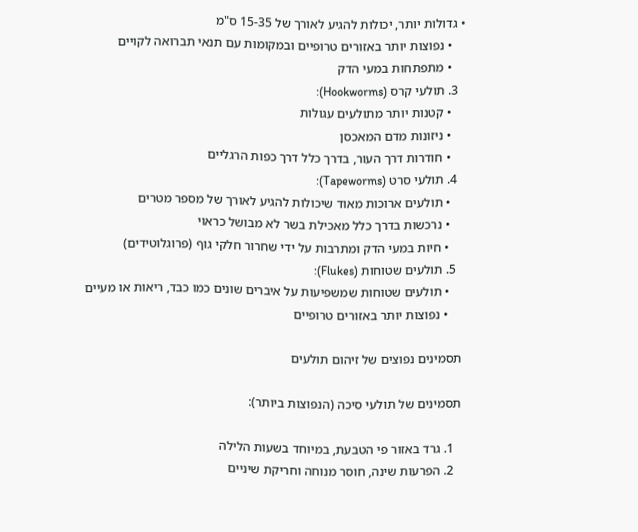• גדולות יותר, יכולות להגיע לאורך של 15-35 ס"מ
    • נפוצות יותר באזורים טרופיים ובמקומות עם תנאי תברואה לקויים
    • מתפתחות במעי הדק
  3. תולעי קרס (Hookworms):
    • קטנות יותר מתולעים עגולות
    • ניזונות מדם המאכסן
    • חודרות דרך העור, בדרך כלל דרך כפות הרגליים
  4. תולעי סרט (Tapeworms):
    • תולעים ארוכות מאוד שיכולות להגיע לאורך של מספר מטרים
    • נרכשות בדרך כלל מאכילת בשר לא מבושל כראוי
    • חיות במעי הדק ומתרבות על ידי שחרור חלקי גוף (פרוגלוטידים)
  5. תולעים שטוחות (Flukes):
    • תולעים שטוחות שמשפיעות על איברים שונים כמו כבד, ריאות או מעיים
    • נפוצות יותר באזורים טרופיים

תסמינים נפוצים של זיהום תולעים

תסמינים של תולעי סיכה (הנפוצות ביותר):

  1. גרד באזור פי הטבעת, במיוחד בשעות הלילה
  2. הפרעות שינה, חוסר מנוחה וחריקת שיניים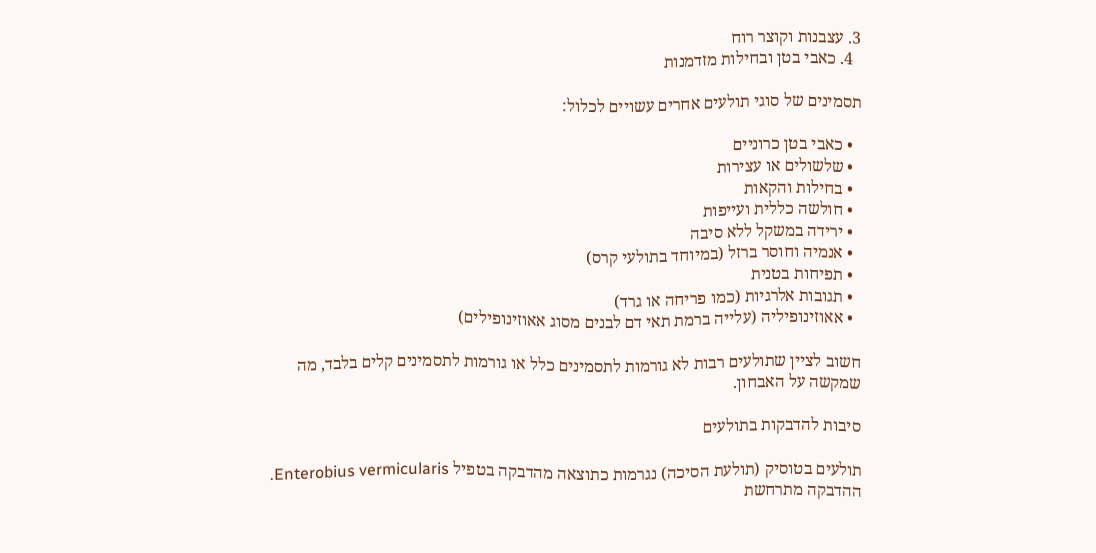3. עצבנות וקוצר רוח
  4. כאבי בטן ובחילות מזדמנות

תסמינים של סוגי תולעים אחרים עשויים לכלול:

  • כאבי בטן כרוניים
  • שלשולים או עצירות
  • בחילות והקאות
  • חולשה כללית ועייפות
  • ירידה במשקל ללא סיבה
  • אנמיה וחוסר ברזל (במיוחד בתולעי קרס)
  • תפיחות בטנית
  • תגובות אלרגיות (כמו פריחה או גרד)
  • אאוזינופיליה (עלייה ברמת תאי דם לבנים מסוג אאוזינופילים)

חשוב לציין שתולעים רבות לא גורמות לתסמינים כלל או גורמות לתסמינים קלים בלבד, מה שמקשה על האבחון.

סיבות להדבקות בתולעים

תולעים בטוסיק (תולעת הסיכה) נגרמות כתוצאה מהדבקה בטפיל Enterobius vermicularis. ההדבקה מתרחשת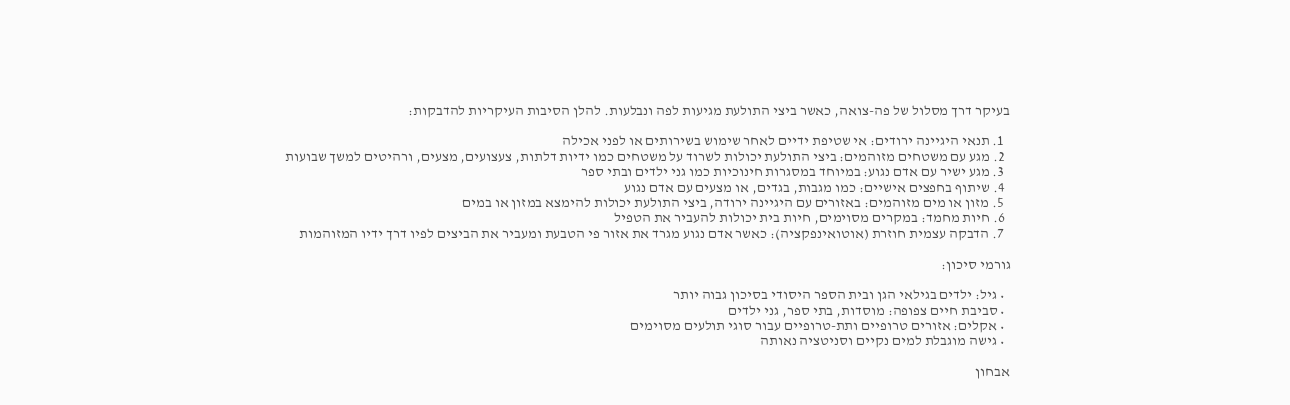בעיקר דרך מסלול של פה-צואה, כאשר ביצי התולעת מגיעות לפה ונבלעות. להלן הסיבות העיקריות להדבקות:

  1. תנאי היגיינה ירודים: אי שטיפת ידיים לאחר שימוש בשירותים או לפני אכילה
  2. מגע עם משטחים מזוהמים: ביצי התולעת יכולות לשרוד על משטחים כמו ידיות דלתות, צעצועים, מצעים, ורהיטים למשך שבועות
  3. מגע ישיר עם אדם נגוע: במיוחד במסגרות חינוכיות כמו גני ילדים ובתי ספר
  4. שיתוף בחפצים אישיים: כמו מגבות, בגדים, או מצעים עם אדם נגוע
  5. מזון או מים מזוהמים: באזורים עם היגיינה ירודה, ביצי התולעת יכולות להימצא במזון או במים
  6. חיות מחמד: במקרים מסוימים, חיות בית יכולות להעביר את הטפיל
  7. הדבקה עצמית חוזרת (אוטואינפקציה): כאשר אדם נגוע מגרד את אזור פי הטבעת ומעביר את הביצים לפיו דרך ידיו המזוהמות

גורמי סיכון:

  • גיל: ילדים בגילאי הגן ובית הספר היסודי בסיכון גבוה יותר
  • סביבת חיים צפופה: מוסדות, בתי ספר, גני ילדים
  • אקלים: אזורים טרופיים ותת-טרופיים עבור סוגי תולעים מסוימים
  • גישה מוגבלת למים נקיים וסניטציה נאותה

אבחון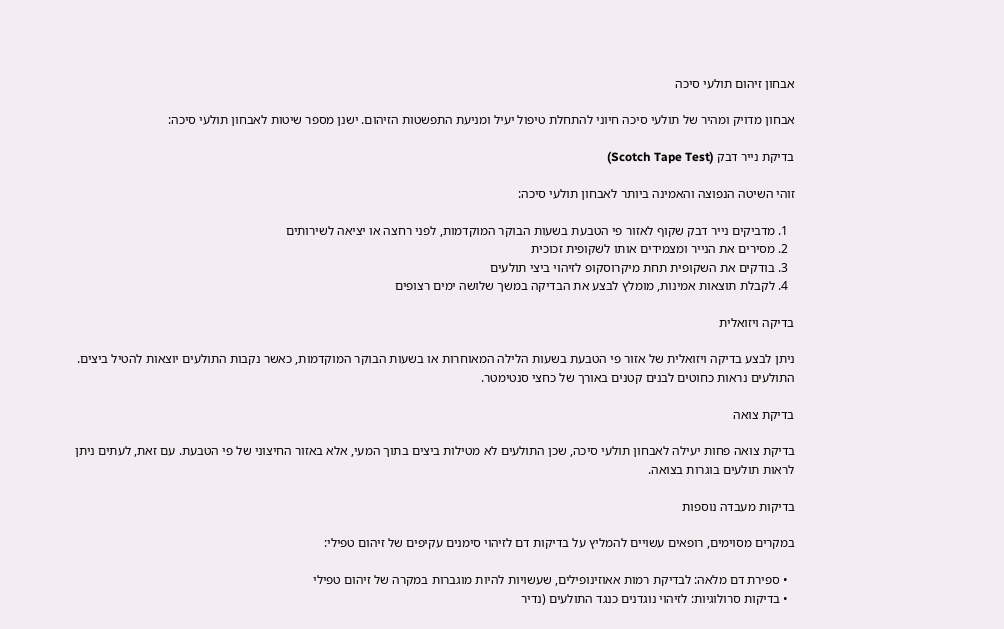אבחון זיהום תולעי סיכה

אבחון מדויק ומהיר של תולעי סיכה חיוני להתחלת טיפול יעיל ומניעת התפשטות הזיהום. ישנן מספר שיטות לאבחון תולעי סיכה:

בדיקת נייר דבק (Scotch Tape Test)

זוהי השיטה הנפוצה והאמינה ביותר לאבחון תולעי סיכה:

  1. מדביקים נייר דבק שקוף לאזור פי הטבעת בשעות הבוקר המוקדמות, לפני רחצה או יציאה לשירותים
  2. מסירים את הנייר ומצמידים אותו לשקופית זכוכית
  3. בודקים את השקופית תחת מיקרוסקופ לזיהוי ביצי תולעים
  4. לקבלת תוצאות אמינות, מומלץ לבצע את הבדיקה במשך שלושה ימים רצופים

בדיקה ויזואלית

ניתן לבצע בדיקה ויזואלית של אזור פי הטבעת בשעות הלילה המאוחרות או בשעות הבוקר המוקדמות, כאשר נקבות התולעים יוצאות להטיל ביצים. התולעים נראות כחוטים לבנים קטנים באורך של כחצי סנטימטר.

בדיקת צואה

בדיקת צואה פחות יעילה לאבחון תולעי סיכה, שכן התולעים לא מטילות ביצים בתוך המעי, אלא באזור החיצוני של פי הטבעת. עם זאת, לעתים ניתן לראות תולעים בוגרות בצואה.

בדיקות מעבדה נוספות

במקרים מסוימים, רופאים עשויים להמליץ על בדיקות דם לזיהוי סימנים עקיפים של זיהום טפילי:

  • ספירת דם מלאה: לבדיקת רמות אאוזינופילים, שעשויות להיות מוגברות במקרה של זיהום טפילי
  • בדיקות סרולוגיות: לזיהוי נוגדנים כנגד התולעים (נדיר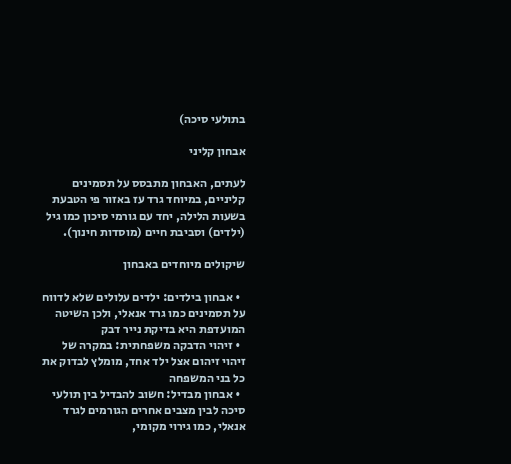בתולעי סיכה)

אבחון קליני

לעתים, האבחון מתבסס על תסמינים קליניים, במיוחד גרד עז באזור פי הטבעת בשעות הלילה, יחד עם גורמי סיכון כמו גיל (ילדים) וסביבת חיים (מוסדות חינוך).

שיקולים מיוחדים באבחון

  • אבחון בילדים: ילדים עלולים שלא לדווח על תסמינים כמו גרד אנאלי, ולכן השיטה המועדפת היא בדיקת נייר דבק
  • זיהוי הדבקה משפחתית: במקרה של זיהוי זיהום אצל ילד אחד, מומלץ לבדוק את כל בני המשפחה
  • אבחון מבדיל: חשוב להבדיל בין תולעי סיכה לבין מצבים אחרים הגורמים לגרד אנאלי, כמו גירוי מקומי,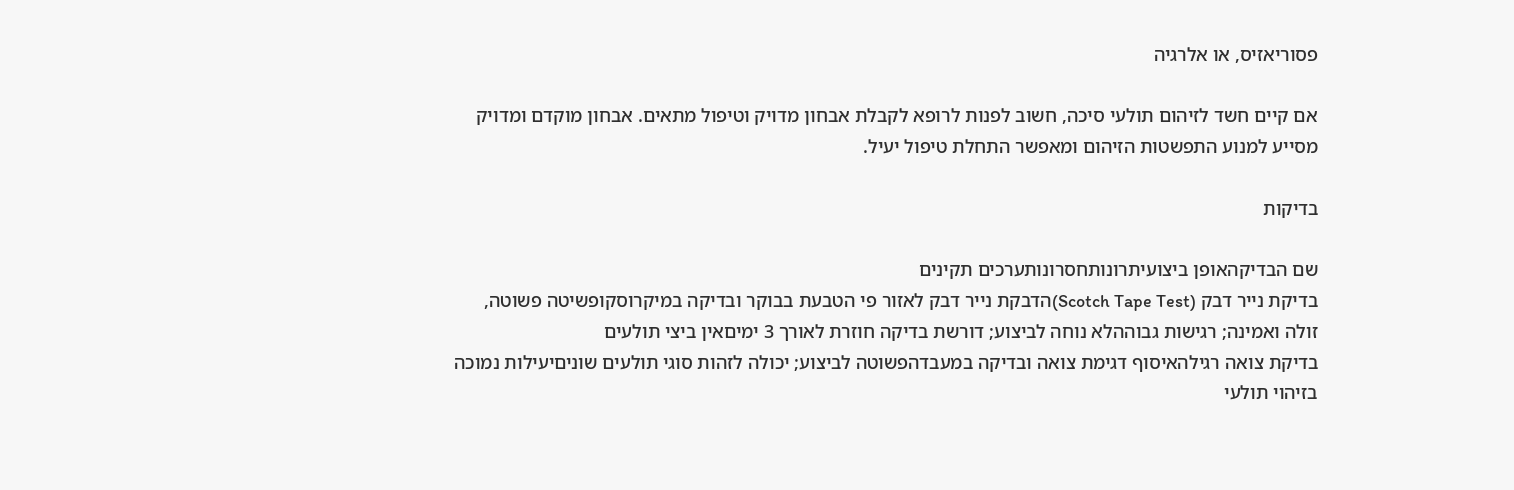פסוריאזיס, או אלרגיה

אם קיים חשד לזיהום תולעי סיכה, חשוב לפנות לרופא לקבלת אבחון מדויק וטיפול מתאים. אבחון מוקדם ומדויק מסייע למנוע התפשטות הזיהום ומאפשר התחלת טיפול יעיל.

בדיקות

שם הבדיקהאופן ביצועיתרונותחסרונותערכים תקינים
בדיקת נייר דבק (Scotch Tape Test)הדבקת נייר דבק לאזור פי הטבעת בבוקר ובדיקה במיקרוסקופשיטה פשוטה, זולה ואמינה; רגישות גבוההלא נוחה לביצוע; דורשת בדיקה חוזרת לאורך 3 ימיםאין ביצי תולעים
בדיקת צואה רגילהאיסוף דגימת צואה ובדיקה במעבדהפשוטה לביצוע; יכולה לזהות סוגי תולעים שוניםיעילות נמוכה בזיהוי תולעי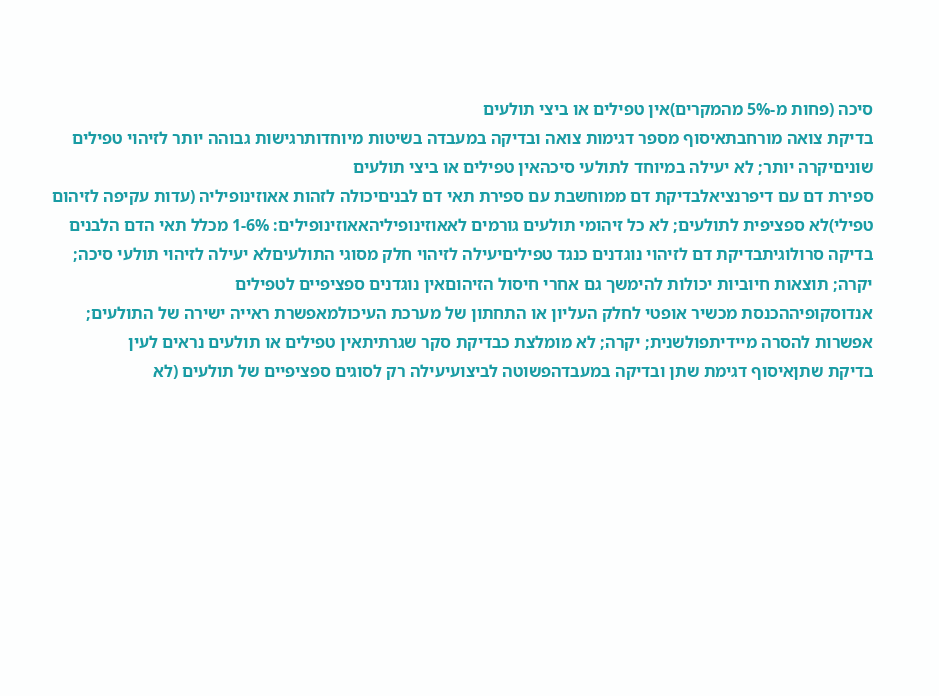סיכה (פחות מ-5% מהמקרים)אין טפילים או ביצי תולעים
בדיקת צואה מורחבתאיסוף מספר דגימות צואה ובדיקה במעבדה בשיטות מיוחדותרגישות גבוהה יותר לזיהוי טפילים שוניםיקרה יותר; לא יעילה במיוחד לתולעי סיכהאין טפילים או ביצי תולעים
ספירת דם עם דיפרנציאלבדיקת דם ממוחשבת עם ספירת תאי דם לבניםיכולה לזהות אאוזינופיליה (עדות עקיפה לזיהום טפילי)לא ספציפית לתולעים; לא כל זיהומי תולעים גורמים לאאוזינופיליהאאוזינופילים: 1-6% מכלל תאי הדם הלבנים
בדיקה סרולוגיתבדיקת דם לזיהוי נוגדנים כנגד טפיליםיעילה לזיהוי חלק מסוגי התולעיםלא יעילה לזיהוי תולעי סיכה; יקרה; תוצאות חיוביות יכולות להימשך גם אחרי חיסול הזיהוםאין נוגדנים ספציפיים לטפילים
אנדוסקופיההכנסת מכשיר אופטי לחלק העליון או התחתון של מערכת העיכולמאפשרת ראייה ישירה של התולעים; אפשרות להסרה מיידיתפולשנית; יקרה; לא מומלצת כבדיקת סקר שגרתיתאין טפילים או תולעים נראים לעין
בדיקת שתןאיסוף דגימת שתן ובדיקה במעבדהפשוטה לביצועיעילה רק לסוגים ספציפיים של תולעים (לא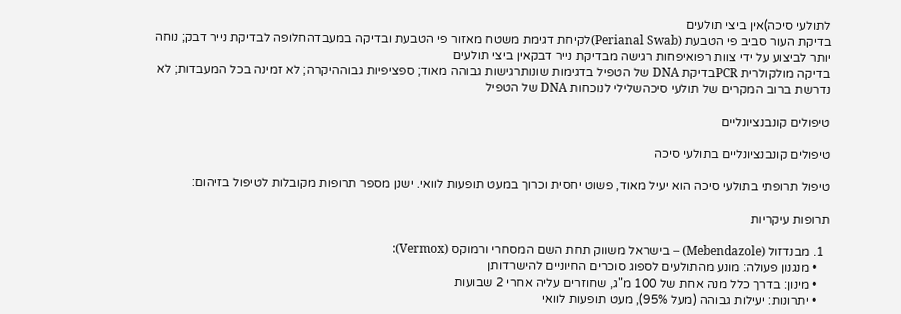לתולעי סיכה)אין ביצי תולעים
בדיקת העור סביב פי הטבעת (Perianal Swab)לקיחת דגימת משטח מאזור פי הטבעת ובדיקה במעבדהחלופה לבדיקת נייר דבק; נוחה יותר לביצוע על ידי צוות רפואיפחות רגישה מבדיקת נייר דבקאין ביצי תולעים
בדיקה מולקולרית PCRבדיקת DNA של הטפיל בדגימות שונותרגישות גבוהה מאוד; ספציפיות גבוההיקרה; לא זמינה בכל המעבדות; לא נדרשת ברוב המקרים של תולעי סיכהשלילי לנוכחות DNA של הטפיל

טיפולים קונבנציונליים

טיפולים קונבנציונליים בתולעי סיכה

טיפול תרופתי בתולעי סיכה הוא יעיל מאוד, פשוט יחסית וכרוך במעט תופעות לוואי. ישנן מספר תרופות מקובלות לטיפול בזיהום:

תרופות עיקריות

  1. מבנדזול (Mebendazole) – בישראל משווק תחת השם המסחרי ורמוקס (Vermox):
    • מנגנון פעולה: מונע מהתולעים לספוג סוכרים החיוניים להישרדותן
    • מינון: בדרך כלל מנה אחת של 100 מ"ג, שחוזרים עליה אחרי 2 שבועות
    • יתרונות: יעילות גבוהה (מעל 95%), מעט תופעות לוואי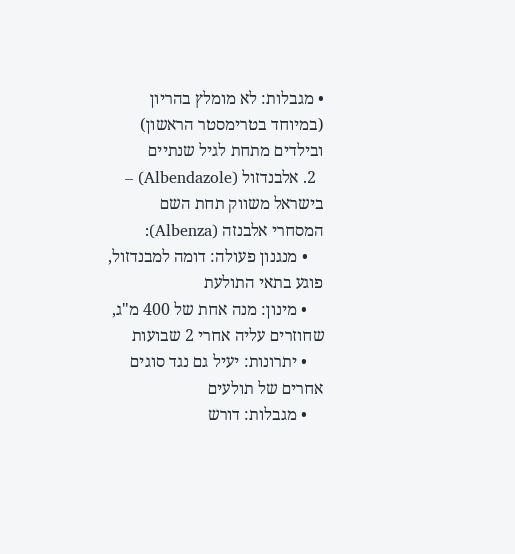• מגבלות: לא מומלץ בהריון (במיוחד בטרימסטר הראשון) ובילדים מתחת לגיל שנתיים
  2. אלבנדזול (Albendazole) – בישראל משווק תחת השם המסחרי אלבנזה (Albenza):
    • מנגנון פעולה: דומה למבנדזול, פוגע בתאי התולעת
    • מינון: מנה אחת של 400 מ"ג, שחוזרים עליה אחרי 2 שבועות
    • יתרונות: יעיל גם נגד סוגים אחרים של תולעים
    • מגבלות: דורש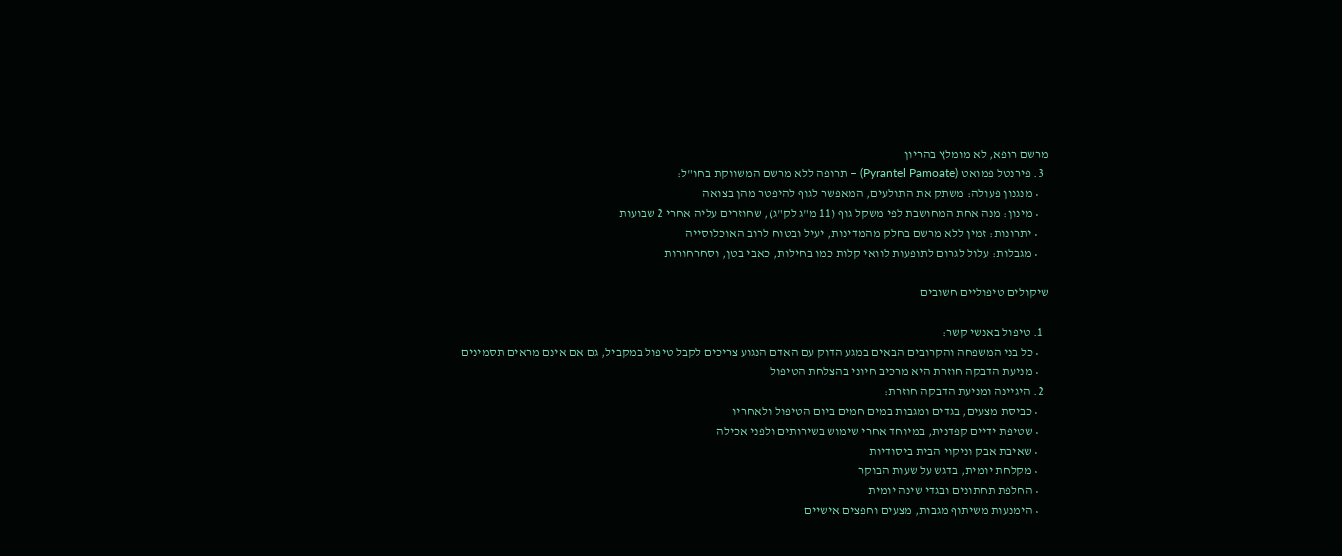מרשם רופא, לא מומלץ בהריון
  3. פירנטל פמואט (Pyrantel Pamoate) – תרופה ללא מרשם המשווקת בחו"ל:
    • מנגנון פעולה: משתק את התולעים, המאפשר לגוף להיפטר מהן בצואה
    • מינון: מנה אחת המחושבת לפי משקל גוף (11 מ"ג לק"ג), שחוזרים עליה אחרי 2 שבועות
    • יתרונות: זמין ללא מרשם בחלק מהמדינות, יעיל ובטוח לרוב האוכלוסייה
    • מגבלות: עלול לגרום לתופעות לוואי קלות כמו בחילות, כאבי בטן, וסחרחורות

שיקולים טיפוליים חשובים

  1. טיפול באנשי קשר:
    • כל בני המשפחה והקרובים הבאים במגע הדוק עם האדם הנגוע צריכים לקבל טיפול במקביל, גם אם אינם מראים תסמינים
    • מניעת הדבקה חוזרת היא מרכיב חיוני בהצלחת הטיפול
  2. היגיינה ומניעת הדבקה חוזרת:
    • כביסת מצעים, בגדים ומגבות במים חמים ביום הטיפול ולאחריו
    • שטיפת ידיים קפדנית, במיוחד אחרי שימוש בשירותים ולפני אכילה
    • שאיבת אבק וניקוי הבית ביסודיות
    • מקלחת יומית, בדגש על שעות הבוקר
    • החלפת תחתונים ובגדי שינה יומית
    • הימנעות משיתוף מגבות, מצעים וחפצים אישיים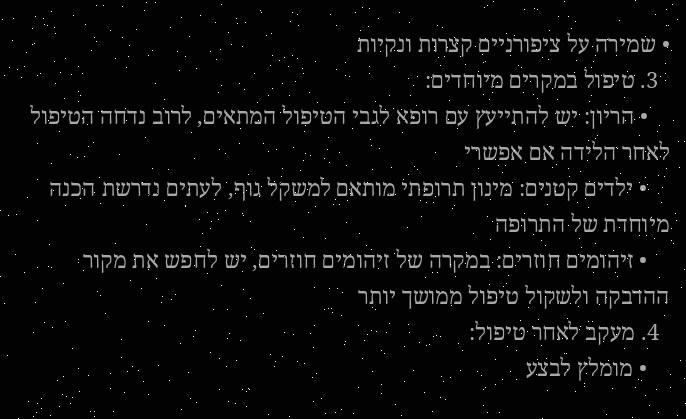• שמירה על ציפורניים קצרות ונקיות
  3. טיפול במקרים מיוחדים:
    • הריון: יש להתייעץ עם רופא לגבי הטיפול המתאים, לרוב נדחה הטיפול לאחר הלידה אם אפשרי
    • ילדים קטנים: מינון תרופתי מותאם למשקל גוף, לעתים נדרשת הכנה מיוחדת של התרופה
    • זיהומים חוזרים: במקרה של זיהומים חוזרים, יש לחפש את מקור ההדבקה ולשקול טיפול ממושך יותר
  4. מעקב לאחר טיפול:
    • מומלץ לבצע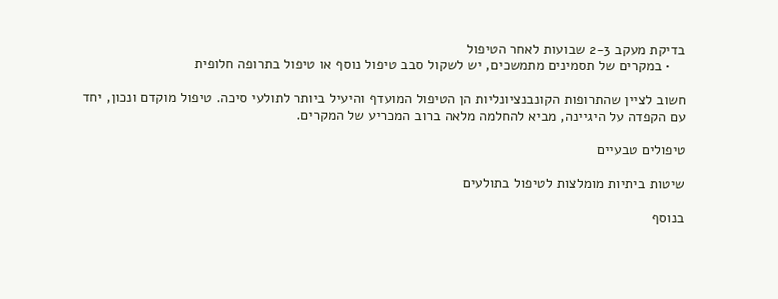בדיקת מעקב 2-3 שבועות לאחר הטיפול
    • במקרים של תסמינים מתמשכים, יש לשקול סבב טיפול נוסף או טיפול בתרופה חלופית

חשוב לציין שהתרופות הקונבנציונליות הן הטיפול המועדף והיעיל ביותר לתולעי סיכה. טיפול מוקדם ונכון, יחד עם הקפדה על היגיינה, מביא להחלמה מלאה ברוב המכריע של המקרים.

טיפולים טבעיים

שיטות ביתיות מומלצות לטיפול בתולעים

בנוסף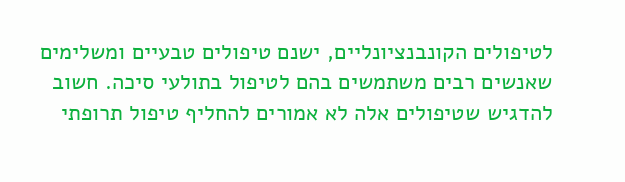לטיפולים הקונבנציונליים, ישנם טיפולים טבעיים ומשלימים שאנשים רבים משתמשים בהם לטיפול בתולעי סיכה. חשוב להדגיש שטיפולים אלה לא אמורים להחליף טיפול תרופתי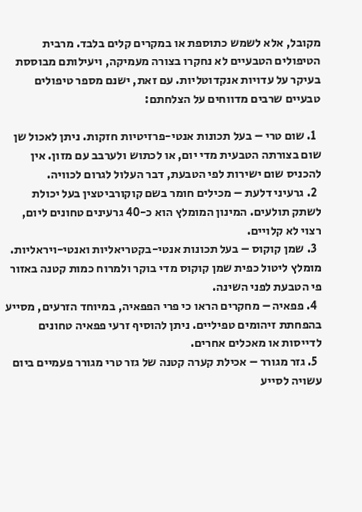מקובל, אלא לשמש כתוספת או במקרים קלים בלבד. מרבית הטיפולים הטבעיים לא נחקרו בצורה מעמיקה, ויעילותם מבוססת בעיקר על עדויות אנקדוטליות. עם זאת, ישנם מספר טיפולים טבעיים שרבים מדווחים על הצלחתם:

  1. שום טרי – בעל תכונות אנטי-פרזיטיות חזקות. ניתן לאכול שן שום בצורתה הטבעית מדי יום, או לכתוש ולערבב עם מזון. אין להכניס שום ישירות לפי הטבעת, דבר העלול לגרום לכוויה.
  2. גרעיני דלעת – מכילים חומר בשם קוקורביטצין בעל יכולת לשתק תולעים. המינון המומלץ הוא כ-40 גרעינים טחונים ליום, רצוי לא קלויים.
  3. שמן קוקוס – בעל תכונות אנטי-בקטריאליות ואנטי-ויראליות. מומלץ ליטול כפית שמן קוקוס מדי בוקר ולמרוח כמות קטנה באזור פי הטבעת לפני השינה.
  4. פפאיה – מחקרים הראו כי פרי הפפאיה, במיוחד הזרעים, מסייע בהפחתת זיהומים טפיליים. ניתן להוסיף זרעי פפאיה טחונים לדייסות או מאכלים אחרים.
  5. גזר מגורר – אכילת קערה קטנה של גזר טרי מגורר פעמיים ביום עשויה לסייע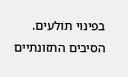בפינוי תולעים. הסיבים התזונתיים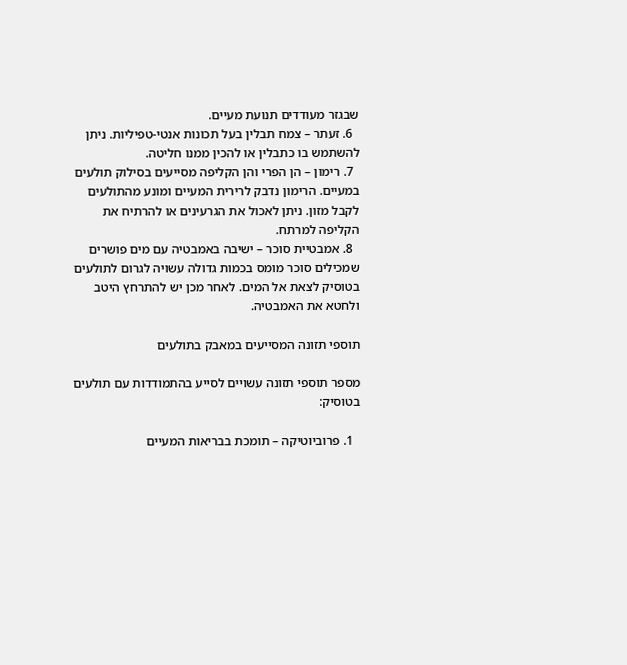שבגזר מעודדים תנועת מעיים.
  6. זעתר – צמח תבלין בעל תכונות אנטי-טפיליות. ניתן להשתמש בו כתבלין או להכין ממנו חליטה.
  7. רימון – הן הפרי והן הקליפה מסייעים בסילוק תולעים במעיים. הרימון נדבק לרירית המעיים ומונע מהתולעים לקבל מזון. ניתן לאכול את הגרעינים או להרתיח את הקליפה למרתח.
  8. אמבטיית סוכר – ישיבה באמבטיה עם מים פושרים שמכילים סוכר מומס בכמות גדולה עשויה לגרום לתולעים בטוסיק לצאת אל המים. לאחר מכן יש להתרחץ היטב ולחטא את האמבטיה.

תוספי תזונה המסייעים במאבק בתולעים

מספר תוספי תזונה עשויים לסייע בהתמודדות עם תולעים בטוסיק:

  1. פרוביוטיקה – תומכת בבריאות המעיים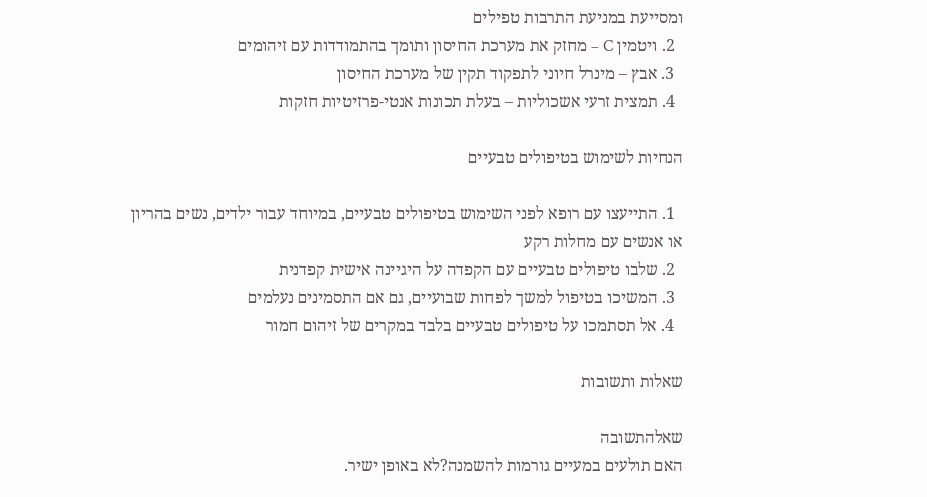ומסייעת במניעת התרבות טפילים
  2. ויטמין C – מחזק את מערכת החיסון ותומך בהתמודדות עם זיהומים
  3. אבץ – מינרל חיוני לתפקוד תקין של מערכת החיסון
  4. תמצית זרעי אשכוליות – בעלת תכונות אנטי-פרזיטיות חזקות

הנחיות לשימוש בטיפולים טבעיים

  1. התייעצו עם רופא לפני השימוש בטיפולים טבעיים, במיוחד עבור ילדים, נשים בהריון או אנשים עם מחלות רקע
  2. שלבו טיפולים טבעיים עם הקפדה על היגיינה אישית קפדנית
  3. המשיכו בטיפול למשך לפחות שבועיים, גם אם התסמינים נעלמים
  4. אל תסתמכו על טיפולים טבעיים בלבד במקרים של זיהום חמור

שאלות ותשובות

שאלהתשובה
האם תולעים במעיים גורמות להשמנה?לא באופן ישיר.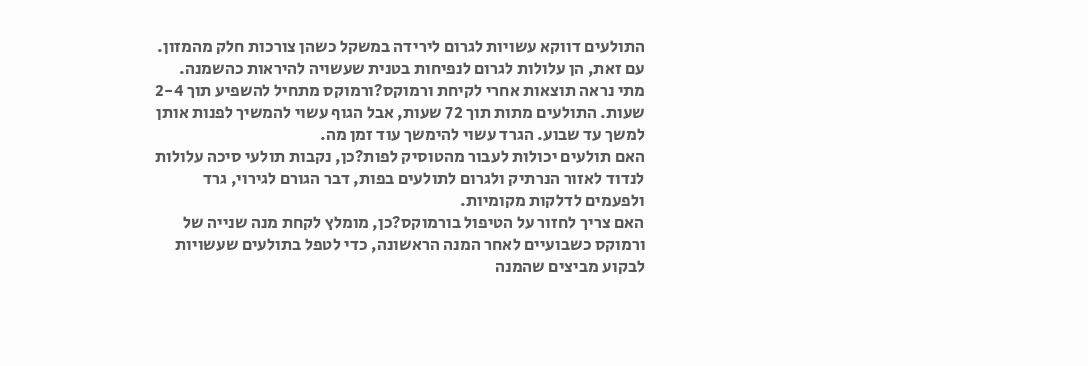התולעים דווקא עשויות לגרום לירידה במשקל כשהן צורכות חלק מהמזון. עם זאת, הן עלולות לגרום לנפיחות בטנית שעשויה להיראות כהשמנה.
מתי נראה תוצאות אחרי לקיחת ורמוקס?ורמוקס מתחיל להשפיע תוך 2-4 שעות. התולעים מתות תוך 72 שעות, אבל הגוף עשוי להמשיך לפנות אותן למשך עד שבוע. הגרד עשוי להימשך עוד זמן מה.
האם תולעים יכולות לעבור מהטוסיק לפות?כן, נקבות תולעי סיכה עלולות לנדוד לאזור הנרתיק ולגרום לתולעים בפות, דבר הגורם לגירוי, גרד ולפעמים לדלקות מקומיות.
האם צריך לחזור על הטיפול בורמוקס?כן, מומלץ לקחת מנה שנייה של ורמוקס כשבועיים לאחר המנה הראשונה, כדי לטפל בתולעים שעשויות לבקוע מביצים שהמנה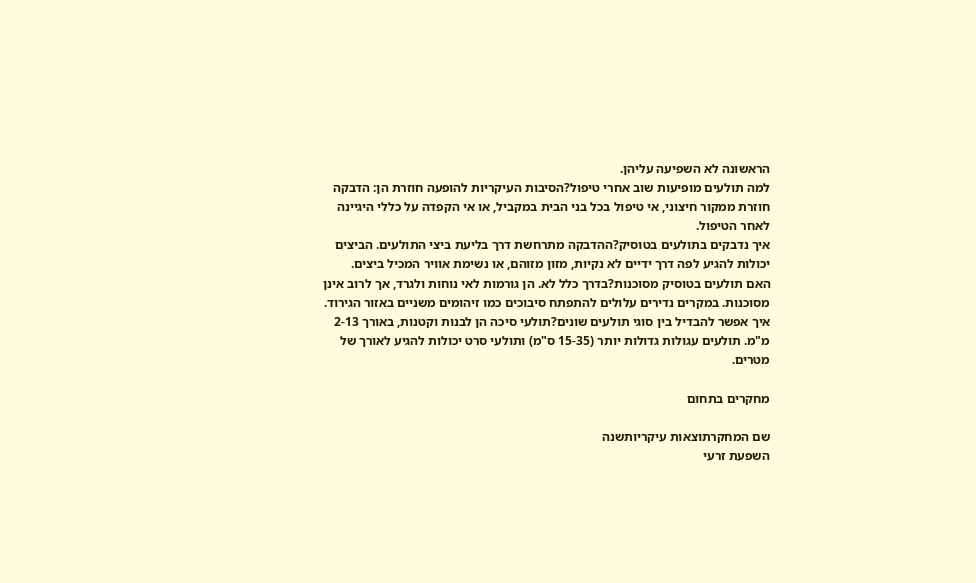הראשונה לא השפיעה עליהן.
למה תולעים מופיעות שוב אחרי טיפול?הסיבות העיקריות להופעה חוזרת הן: הדבקה חוזרת ממקור חיצוני, אי טיפול בכל בני הבית במקביל, או אי הקפדה על כללי היגיינה לאחר הטיפול.
איך נדבקים בתולעים בטוסיק?ההדבקה מתרחשת דרך בליעת ביצי התולעים. הביצים יכולות להגיע לפה דרך ידיים לא נקיות, מזון מזוהם, או נשימת אוויר המכיל ביצים.
האם תולעים בטוסיק מסוכנות?בדרך כלל לא. הן גורמות לאי נוחות ולגרד, אך לרוב אינן מסוכנות. במקרים נדירים עלולים להתפתח סיבוכים כמו זיהומים משניים באזור הגירוד.
איך אפשר להבדיל בין סוגי תולעים שונים?תולעי סיכה הן לבנות וקטנות, באורך 2-13 מ"מ. תולעים עגולות גדולות יותר (15-35 ס"מ) ותולעי סרט יכולות להגיע לאורך של מטרים.

מחקרים בתחום

שם המחקרתוצאות עיקריותשנה
השפעת זרעי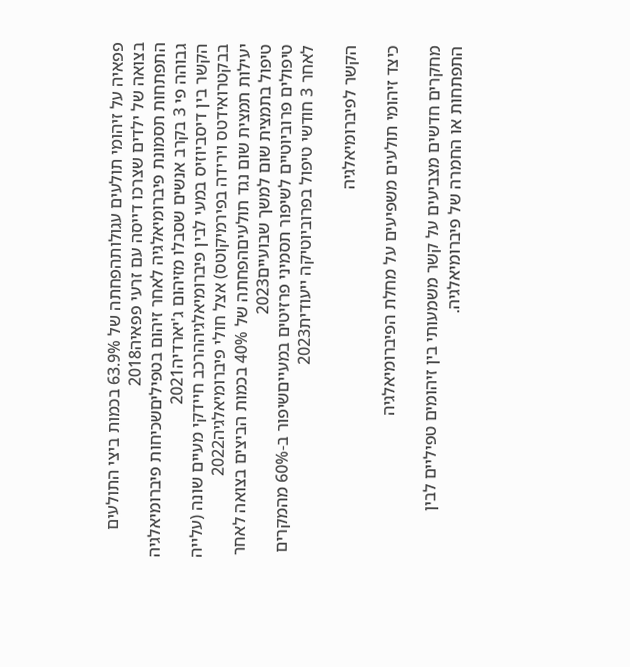פפאיה על זיהומי תולעים עגולותהפחתה של 63.9% בכמות ביצי התולעים בצואה של ילדים שצרכו דייסה עם זרעי פפאיה2018
התפתחות תסמונת פיברומיאלגיה לאחר זיהום בטפיליםשכיחות פיברומיאלגיה גבוהה פי 3 בקרב אנשים שסבלו מזיהום ג'יארדיה2021
הקשר בין דיסביוזיס במעי לבין פיברומיאלגיההרכב חיידקי מעיים שונה (עלייה בבקטרואידטס וירידה בפירמיקוטס) אצל חולי פיברומיאלגיה2022
יעילות תמצית שום נגד תולעיםהפחתה של 40% בכמות הביצים בצואה לאחר טיפול בתמצית שום למשך שבועיים2023
טיפולים פרוביוטיים לשיפור תסמיני פרזיטים במעייםשיפור ב-60% מהמקרים לאחר 3 חודשי טיפול בפרוביוטיקה ייעודית2023

הקשר לפיברומיאלגיה

כיצד זיהומי תולעים משפיעים על מחלת הפיברומיאלגיה

מחקרים חדשים מצביעים על קשר משמעותי בין זיהומים טפיליים לבין התפתחות או החמרה של פיברומיאלגיה.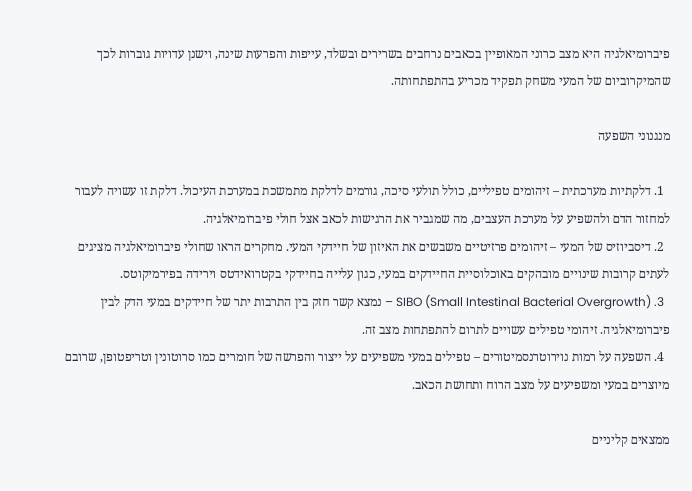פיברומיאלגיה היא מצב כרוני המאופיין בכאבים נרחבים בשרירים ובשלד, עייפות והפרעות שינה, וישנן עדויות גוברות לכך שהמיקרוביום של המעי משחק תפקיד מכריע בהתפתחותה.

מנגנוני השפעה

  1. דלקתיות מערכתית – זיהומים טפיליים, כולל תולעי סיכה, גורמים לדלקת מתמשכת במערכת העיכול. דלקת זו עשויה לעבור למחזור הדם ולהשפיע על מערכת העצבים, מה שמגביר את הרגישות לכאב אצל חולי פיברומיאלגיה.
  2. דיסביוזיס של המעי – זיהומים פרזיטיים משבשים את האיזון של חיידקי המעי. מחקרים הראו שחולי פיברומיאלגיה מציגים לעתים קרובות שינויים מובהקים באוכלוסיית החיידקים במעי, כגון עלייה בחיידקי בקטרואידטס וירידה בפירמיקוטס.
  3. SIBO (Small Intestinal Bacterial Overgrowth) – נמצא קשר חזק בין התרבות יתר של חיידקים במעי הדק לבין פיברומיאלגיה. זיהומי טפילים עשויים לתרום להתפתחות מצב זה.
  4. השפעה על רמות נוירוטרנסמיטורים – טפילים במעי משפיעים על ייצור והפרשה של חומרים כמו סרוטונין וטריפטופן, שרובם מיוצרים במעי ומשפיעים על מצב הרוח ותחושת הכאב.

ממצאים קליניים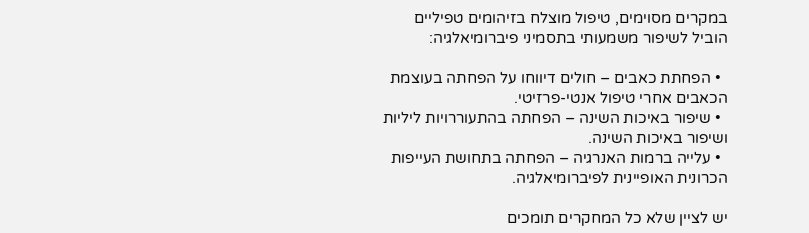במקרים מסוימים, טיפול מוצלח בזיהומים טפיליים הוביל לשיפור משמעותי בתסמיני פיברומיאלגיה:

  • הפחתת כאבים – חולים דיווחו על הפחתה בעוצמת הכאבים אחרי טיפול אנטי-פרזיטי.
  • שיפור באיכות השינה – הפחתה בהתעוררויות ליליות ושיפור באיכות השינה.
  • עלייה ברמות האנרגיה – הפחתה בתחושת העייפות הכרונית האופיינית לפיברומיאלגיה.

יש לציין שלא כל המחקרים תומכים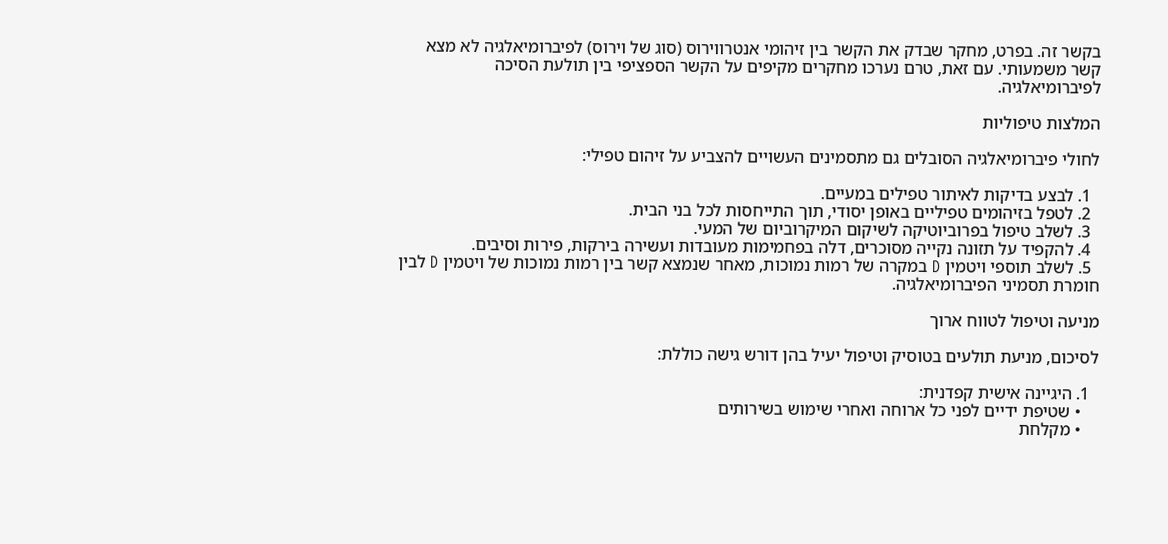בקשר זה. בפרט, מחקר שבדק את הקשר בין זיהומי אנטרווירוס (סוג של וירוס) לפיברומיאלגיה לא מצא קשר משמעותי. עם זאת, טרם נערכו מחקרים מקיפים על הקשר הספציפי בין תולעת הסיכה לפיברומיאלגיה.

המלצות טיפוליות

לחולי פיברומיאלגיה הסובלים גם מתסמינים העשויים להצביע על זיהום טפילי:

  1. לבצע בדיקות לאיתור טפילים במעיים.
  2. לטפל בזיהומים טפיליים באופן יסודי, תוך התייחסות לכל בני הבית.
  3. לשלב טיפול בפרוביוטיקה לשיקום המיקרוביום של המעי.
  4. להקפיד על תזונה נקייה מסוכרים, דלה בפחמימות מעובדות ועשירה בירקות, פירות וסיבים.
  5. לשלב תוספי ויטמין D במקרה של רמות נמוכות, מאחר שנמצא קשר בין רמות נמוכות של ויטמין D לבין חומרת תסמיני הפיברומיאלגיה.

מניעה וטיפול לטווח ארוך

לסיכום, מניעת תולעים בטוסיק וטיפול יעיל בהן דורש גישה כוללת:

  1. היגיינה אישית קפדנית:
    • שטיפת ידיים לפני כל ארוחה ואחרי שימוש בשירותים
    • מקלחת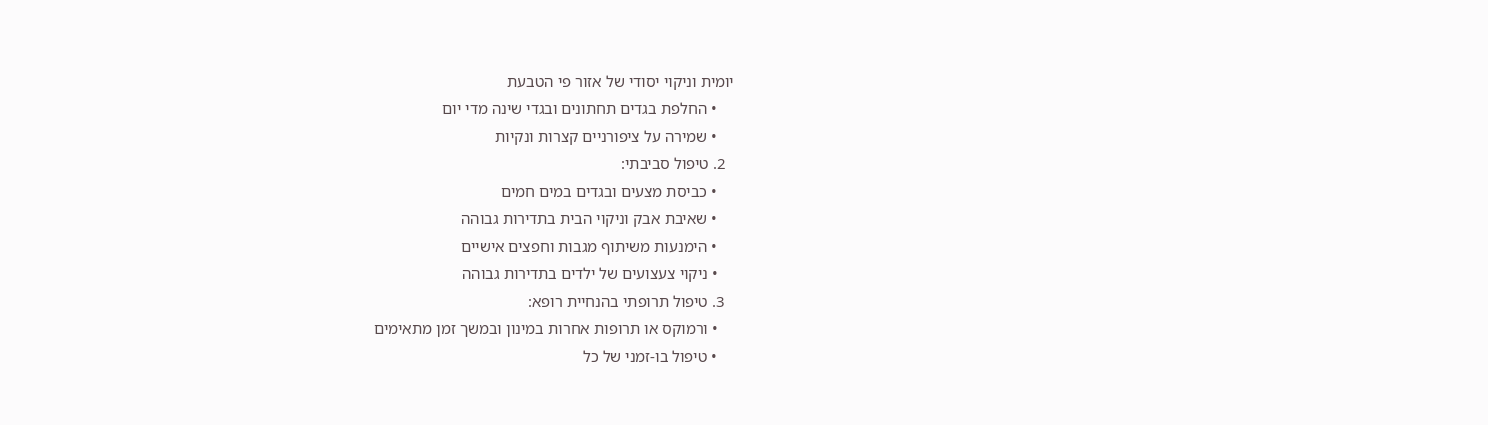יומית וניקוי יסודי של אזור פי הטבעת
    • החלפת בגדים תחתונים ובגדי שינה מדי יום
    • שמירה על ציפורניים קצרות ונקיות
  2. טיפול סביבתי:
    • כביסת מצעים ובגדים במים חמים
    • שאיבת אבק וניקוי הבית בתדירות גבוהה
    • הימנעות משיתוף מגבות וחפצים אישיים
    • ניקוי צעצועים של ילדים בתדירות גבוהה
  3. טיפול תרופתי בהנחיית רופא:
    • ורמוקס או תרופות אחרות במינון ובמשך זמן מתאימים
    • טיפול בו-זמני של כל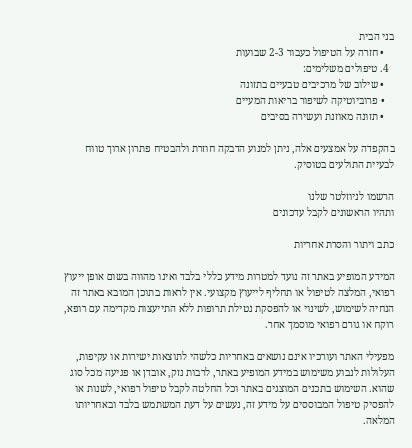בני הבית
    • חזרה על הטיפול כעבור 2-3 שבועות
  4. טיפולים משלימים:
    • שילוב של מרכיבים טבעיים בתזונה
    • פרוביוטיקה לשיפור בריאות המעיים
    • תזונה מאוזנת ועשירה בסיבים

בהקפדה על אמצעים אלה, ניתן למנוע הדבקה חוזרת ולהבטיח פתרון ארוך טווח לבעיית התולעים בטוסיק.

הרשמו לניוזלטר שלנו
ותהיו הראשונים לקבל עדכונים

כתב ויתור והסרת אחריות

המידע המופיע באתר זה נועד למטרות מידע כללי בלבד ואינו מהווה בשום אופן ייעוץ רפואי, המלצה לטיפול או תחליף לייעוץ מקצועי. אין לראות בתוכן המובא באתר זה הנחיה לשימוש, לשינוי או להפסקת נטילת תרופות ללא התייעצות מקדימה עם רופא, רוקח או גורם רפואי מוסמך אחר.

מפעילי האתר ועורכיו אינם נושאים באחריות כלשהי לתוצאות ישירות או עקיפות, העלולות לנבוע משימוש במידע המופיע באתר, לרבות נזק, אובדן או פגיעה מכל סוג שהוא. השימוש בתכנים המוצגים באתר וכל החלטה לקבל טיפול רפואי, לשנות או להפסיק טיפול המבוססים על מידע זה, נעשים על דעת המשתמש בלבד ובאחריותו המלאה.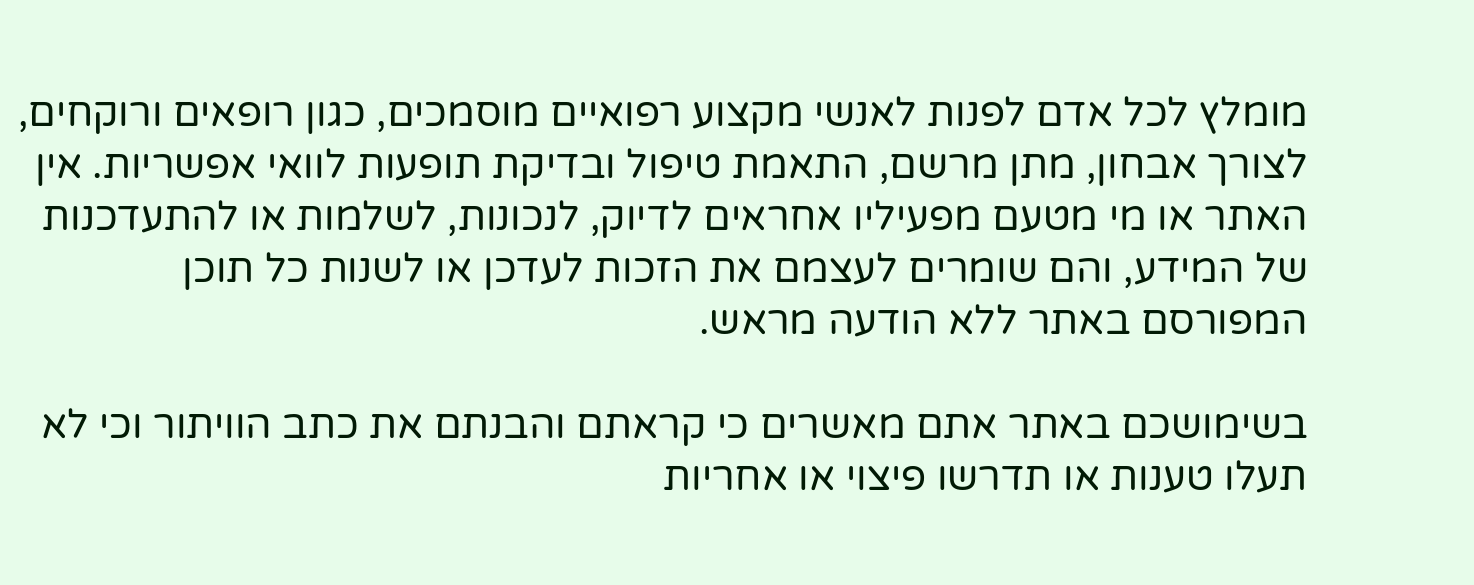מומלץ לכל אדם לפנות לאנשי מקצוע רפואיים מוסמכים, כגון רופאים ורוקחים, לצורך אבחון, מתן מרשם, התאמת טיפול ובדיקת תופעות לוואי אפשריות. אין האתר או מי מטעם מפעיליו אחראים לדיוק, לנכונות, לשלמות או להתעדכנות של המידע, והם שומרים לעצמם את הזכות לעדכן או לשנות כל תוכן המפורסם באתר ללא הודעה מראש.

בשימושכם באתר אתם מאשרים כי קראתם והבנתם את כתב הוויתור וכי לא תעלו טענות או תדרשו פיצוי או אחריות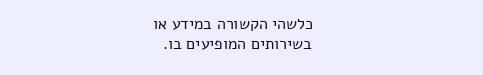כלשהי הקשורה במידע או בשירותים המופיעים בו.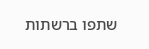שתפו ברשתות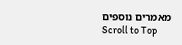מאמרים נוספים
Scroll to Top